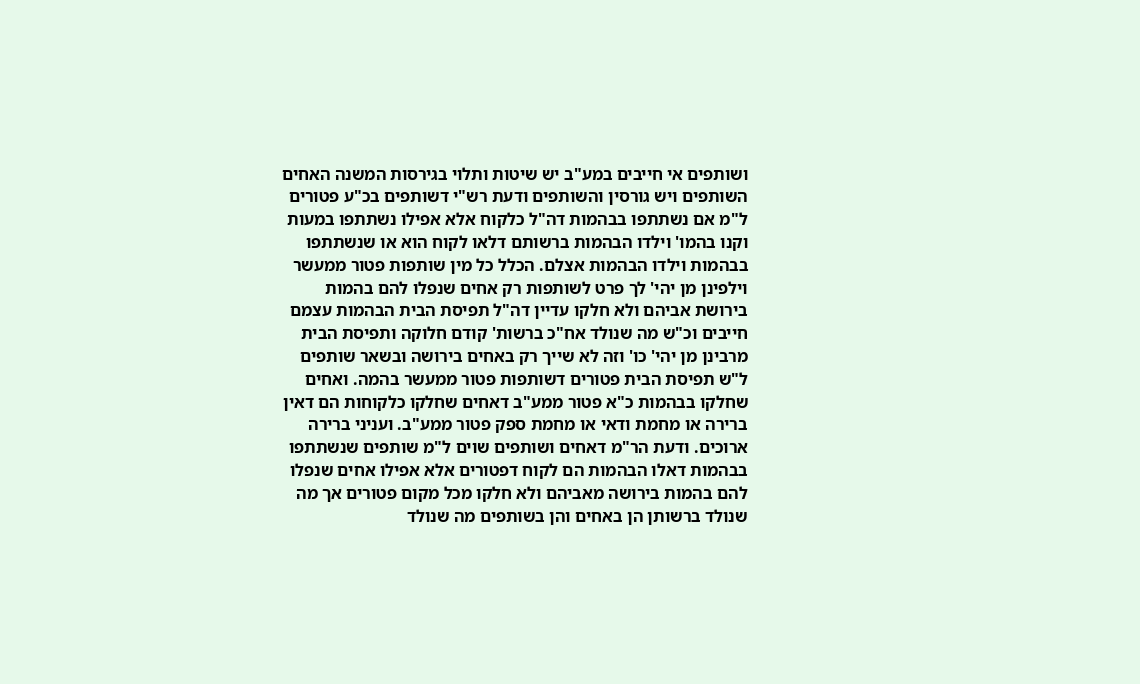ושותפים אי חייבים במע"ב יש שיטות ותלוי בגירסות המשנה האחים השותפים ויש גורסין והשותפים ודעת רש"י דשותפים בכ"ע פטורים ל"מ אם נשתתפו בבהמות דה"ל כלקוח אלא אפילו נשתתפו במעות וקנו בהמו' וילדו הבהמות ברשותם דלאו לקוח הוא או שנשתתפו בבהמות וילדו הבהמות אצלם. הכלל כל מין שותפות פטור ממעשר וילפינן מן יהי' לך פרט לשותפות רק אחים שנפלו להם בהמות בירושת אביהם ולא חלקו עדיין דה"ל תפיסת הבית הבהמות עצמם חייבים וכ"ש מה שנולד אח"כ ברשות' קודם חלוקה ותפיסת הבית מרבינן מן יהי' כו' וזה לא שייך רק באחים בירושה ובשאר שותפים ל"ש תפיסת הבית פטורים דשותפות פטור ממעשר בהמה. ואחים שחלקו בבהמות כ"א פטור ממע"ב דאחים שחלקו כלקוחות הם דאין ברירה או מחמת ודאי או מחמת ספק פטור ממע"ב. ועניני ברירה ארוכים. ודעת הר"מ דאחים ושותפים שוים ל"מ שותפים שנשתתפו בבהמות דאלו הבהמות הם לקוח דפטורים אלא אפילו אחים שנפלו להם בהמות בירושה מאביהם ולא חלקו מכל מקום פטורים אך מה שנולד ברשותן הן באחים והן בשותפים מה שנולד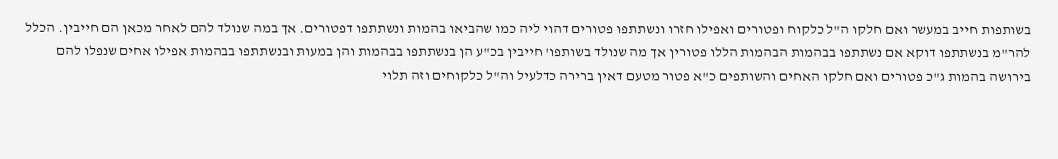בשותפות חייב במעשר ואם חלקו ה"ל כלקוח ופטורים ואפילו חזרו ונשתתפו פטורים דהוי ליה כמו שהביאו בהמות ונשתתפו דפטורים. אך במה שנולד להם לאחר מכאן הם חייבין. הכלל להר"מ בנשתתפו דוקא אם נשתתפו בבהמות הבהמות הללו פטורין אך מה שנולד בשותפו' חייבין בכ"ע הן בנשתתפו בבהמות והן במעות ובנשתתפו בבהמות אפילו אחים שנפלו להם בירושה בהמות ג"כ פטורים ואם חלקו האחים והשותפים כ"א פטור מטעם דאין ברירה כדלעיל וה"ל כלקוחים וזה תלוי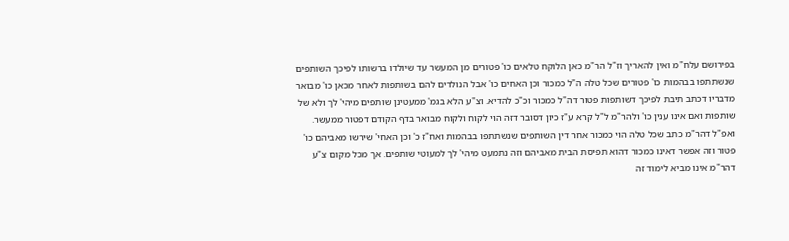בפירושם עלח"מ ואין להאריך וז"ל הר"מ כאן הלוקח טלאים כו' פטורים מן המעשר עד שיולדו ברשותו לפיכך השותפים שנשתתפו בבהמות כו' פטורים שכל טלה ה"ל כמכור וכן האחים כו' אבל הנולדים להם בשותפות לאחר מכאן כו' מבואר מדבריו דכתב תיבת לפיכך דשותפות פטור דה"ל כמכור וכ"כ להדיא. וצ"ע הלא בגמ' ממעטינן שותפים מיהי' לך ולא של שותפות ואם אינו ענין כו' ולהר"מ ל"ל קרא ע"ז כיון דסובר דזה הוי לקוח ולקוח מבואר בדף הקודם דפטור ממעשר. ואפ"ל דהר"מ כתב שכל טלה הוי כמכור אחר דין השותפים שנשתתפו בבהמות ואח"ז כ' וכן האחי' שירשו מאביהם כו' פטור וזה אפשר דאינו כמכור דהוא תפיסת הבית מאביהם וזה נתמעט מיהי' לך למעוטי שותפים. אך מכל מקום צ"ע דהר"מ אינו מביא לימוד זה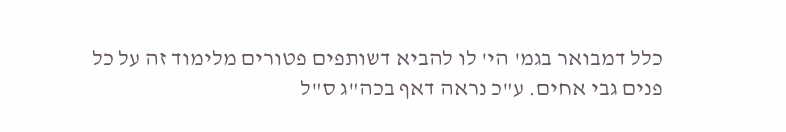כלל דמבואר בגמ' הי' לו להביא דשותפים פטורים מלימוד זה על כל פנים גבי אחים. ע"כ נראה דאף בכה"ג ס"ל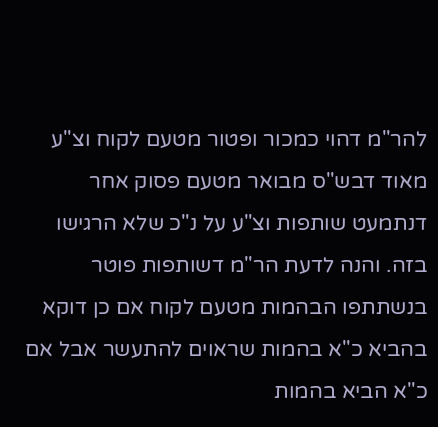להר"מ דהוי כמכור ופטור מטעם לקוח וצ"ע מאוד דבש"ס מבואר מטעם פסוק אחר דנתמעט שותפות וצ"ע על נ"כ שלא הרגישו בזה. והנה לדעת הר"מ דשותפות פוטר בנשתתפו הבהמות מטעם לקוח אם כן דוקא בהביא כ"א בהמות שראוים להתעשר אבל אם כ"א הביא בהמות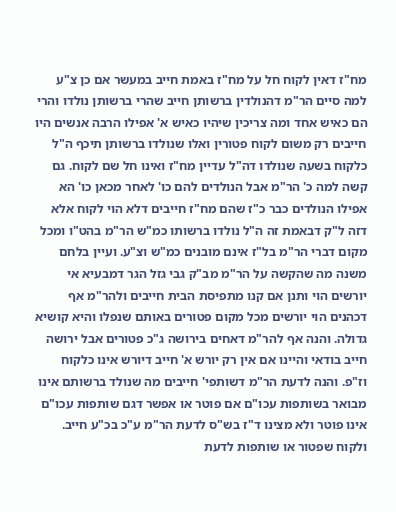מח"ז דאין לקוח חל על מח"ז באמת חייב במעשר אם כן צ"ע למה סיים הר"מ דהנולדין ברשותן חייב שהרי ברשותן נולדו והרי הם כאיש אחד ומה צריכין שיהיו כאיש א' אפילו הרבה אנשים היו חייבים רק משום לקוח פטורין ואלו שנולדו ברשותן תיכף ה"ל כלקוח בשעה שנולדו דה"ל עדיין מח"ז ואינו חל שם לקוח. גם קשה למה כ' הר"מ אבל הנולדים להם כו' לאחר מכאן כו' הא אפילו הנולדים כבר כ"ז שהם מח"ז חייבים דלא הוי לקוח אלא דזה ל"ק דבאמת זה ה"ל נולדו ברשותו כמ"ש הר"מ בהט"ו ומכל מקום דברי הר"מ בל"ז אינם מובנים כמ"ש וצ"ע. ועיין בלחם משנה מה שהקשה על הר"מ מב"ק גבי גזל הגר דמבעיא אי יורשים הוי ותנן אם קנו מתפיסת הבית חייבים ולהר"מ אף דכהנים הוי יורשים מכל מקום פטורים באותם שנפלו והיא קושיא גדולה. והנה אף להר"מ דאחים בירושה ג"כ פטורים אבל ירושה חייב בודאי והיינו אם אין רק יורש א' חייב דיורש אינו כלקוח וז"פ. והנה לדעת הר"מ דשותפי' חייבים מה שנולד ברשותם אינו מבואר בשותפות עכו"ם אם פוטר או אפשר דגם שותפות עכו"ם אינו פוטר ולא מצינו ד"ז בש"ס לדעת הר"מ ע"כ בכ"ע חייב. ולקוח שפטור או שותפות לדעת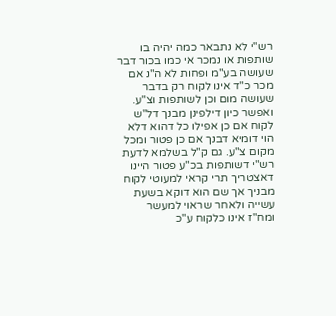רש"י לא נתבאר כמה יהיה בו שותפות או נמכר אי כמו בכור דבר שעושה בע"מ ופחות לא ה"נ אם מכר כ"ד אינו לקוח רק בדבר שעושה מום וכן לשותפות וצ"ע. ואפשר כיון דילפינן מבנך דל"ש לקוח אם כן אפילו כל דהוא דלא הוי דומיא דבנך אם כן פטור ומכל מקום צ"ע. גם ק"ל בשלמא לדעת רש"י דשותפות בכ"ע פטור היינו דאצטריך תרי קראי למעוטי לקוח מבניך אך שם הוא דוקא בשעת עשייה ולאחר שראוי למעשר ומח"ז אינו כלקוח ע"כ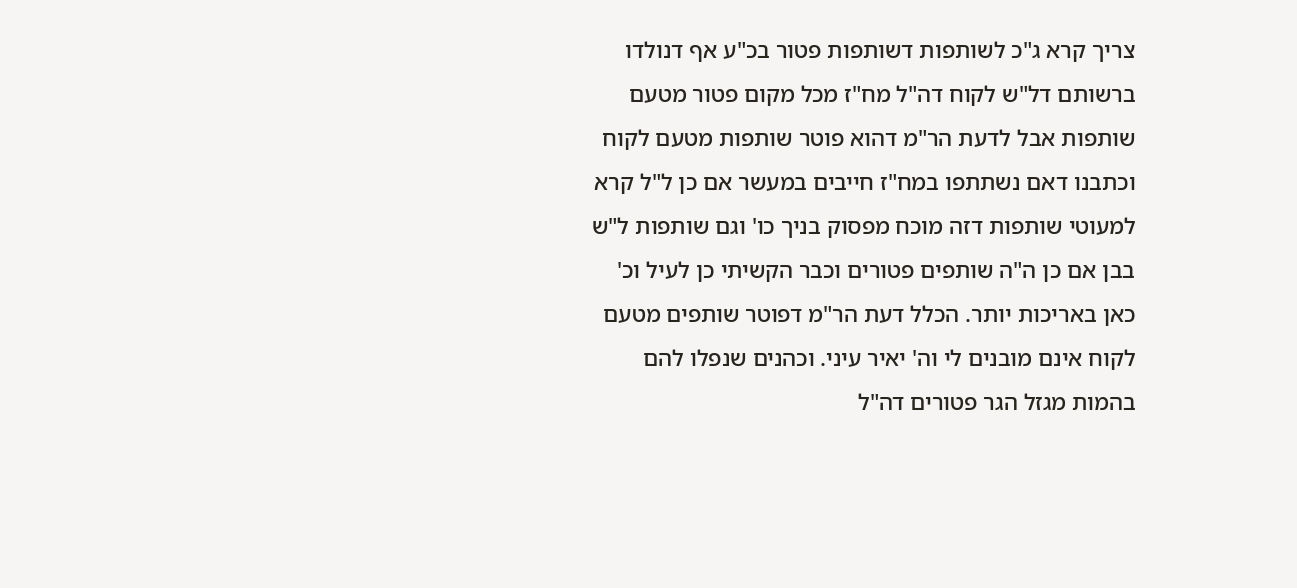צריך קרא ג"כ לשותפות דשותפות פטור בכ"ע אף דנולדו ברשותם דל"ש לקוח דה"ל מח"ז מכל מקום פטור מטעם שותפות אבל לדעת הר"מ דהוא פוטר שותפות מטעם לקוח וכתבנו דאם נשתתפו במח"ז חייבים במעשר אם כן ל"ל קרא למעוטי שותפות דזה מוכח מפסוק בניך כו' וגם שותפות ל"ש בבן אם כן ה"ה שותפים פטורים וכבר הקשיתי כן לעיל וכ' כאן באריכות יותר. הכלל דעת הר"מ דפוטר שותפים מטעם לקוח אינם מובנים לי וה' יאיר עיני. וכהנים שנפלו להם בהמות מגזל הגר פטורים דה"ל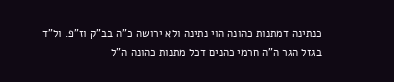כנתינה דמתנות כהונה הוי נתינה ולא ירושה כ"ה בב"ק וז"פ. ול"ד בגזל הגר ה"ה חרמי כהנים דכל מתנות כהונה ה"ל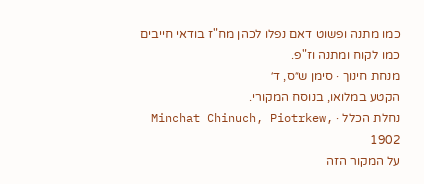כמו מתנה ופשוט דאם נפלו לכהן מח"ז בודאי חייבים כמו לקוח ומתנה וז"פ.
מנחת חינוך · סימן ש״ס, ד׳
הקטע במלואו, בנוסח המקורי.
נחלת הכלל · Minchat Chinuch, Piotrkew, 1902
על המקור הזה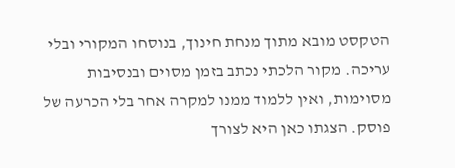הטקסט מובא מתוך מנחת חינוך, בנוסחו המקורי ובלי עריכה. מקור הלכתי נכתב בזמן מסוים ובנסיבות מסוימות, ואין ללמוד ממנו למקרה אחר בלי הכרעה של פוסק. הצגתו כאן היא לצורך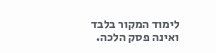לימוד המקור בלבד ואינה פסק הלכה.